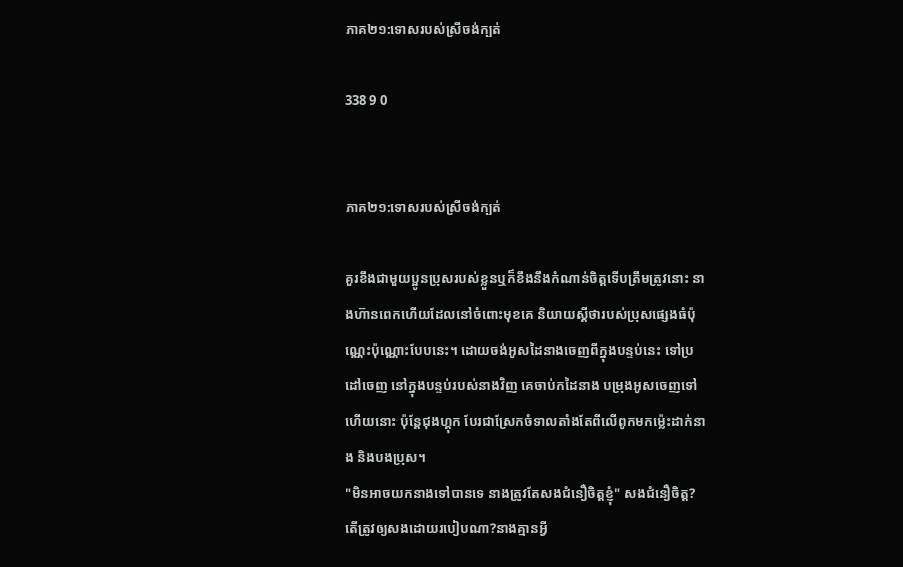ភាគ២១:ទោសរបស់ស្រីចង់ក្បត់

338 9 0


ភាគ២១:ទោសរបស់ស្រីចង់ក្បត់

គួរខឹងជាមួយប្អូនប្រុសរបស់ខ្លួនឬក៏ខឹងនឹងកំណាន់ចិត្តទើបត្រឹមត្រូវនោះ នាងហ៊ានពេកហើយដែលនៅចំពោះមុខគេ និយាយស្តីថារបស់ប្រុសផ្សេងធំប៉ុណ្ណេះប៉ុណ្ណោះបែបនេះ។ ដោយចង់អូសដៃនាងចេញពីក្នុងបន្ទប់នេះ ទៅប្រដៅចេញ នៅក្នុងបន្ទប់របស់នាងវិញ គេចាប់កដៃនាង បម្រុងអូសចេញទៅហើយនោះ ប៉ុន្តែជុងហ្គុក បែរជាស្រែកចំទាលតាំងតែពីលើពូកមកម្ល៉េះដាក់នាង និងបងប្រុស។
"មិនអាចយកនាងទៅបានទេ នាងត្រូវតែសងជំនឿចិត្តខ្ញុំ" សងជំនឿចិត្ត?តើត្រូវឲ្យសងដោយរបៀបណា?នាងគ្មានអ្វី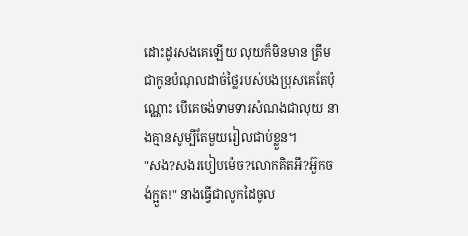ដោះដូរសងគេឡើយ លុយក៏មិនមាន ត្រឹមជាកូនបំណុលដាច់ថ្លៃរបស់បងប្រុសគេតែប៉ុណ្ណោះ បើគេចង់ទាមទារសំណងជាលុយ នាងគ្មានសូម្បីតែមួយរៀលជាប់ខ្លួន។
"សង?សងរបៀបម៉េច?លោកគិតអី?អ៊ួកចង់ក្អួត!" នាងធ្វើជាលូកដៃចូល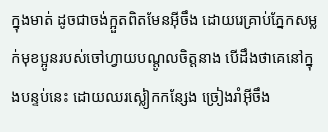ក្នុងមាត់ ដូចជាចង់ក្អួតពិតមែនអ៊ីចឹង ដោយរេគ្រាប់ភ្នែកសម្លក់មុខប្អូនរបស់ចៅហ្វាយបណ្តូលចិត្តនាង បើដឹងថាគេនៅក្នុងបន្ទប់នេះ ដោយឈរស្លៀកកន្សែង ច្រៀងរាំអ៊ីចឹង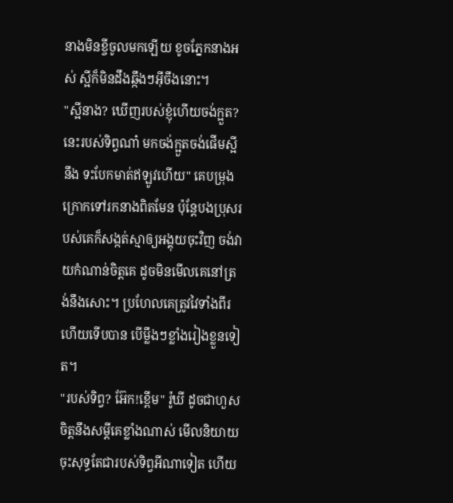នាងមិនខ្ចីចូលមកឡើយ ខូចភ្នែកនាងអស់ ស្អីក៏មិនដឹងឆ្កឹងៗអ៊ីចឹងនោះ។
"ស្អីនាង? ឃើញរបស់ខ្ញុំហើយចង់ក្អួត? នេះរបស់ទិព្វណា៎ មកចង់ក្អួតចង់ផើមស្អីនឹង ទះបែកមាត់ឥឡូវហើយ" គេបម្រុងក្រោកទៅរកនាងពិតមែន ប៉ុន្តែបងប្រុសរបស់គេក៏សង្កត់ស្មាឲ្យអង្គុយចុះវិញ ចង់វាយកំណាន់ចិត្តគេ ដូចមិនមើលគេនៅត្រង់នឹងសោះ។ ប្រហែលគេត្រូវវៃទាំងពីរហើយទើបបាន បើម្លឹងៗខ្លាំងរៀងខ្លួនទៀត។
"របស់ទិព្វ? អ៊ែក!ខ្ពើម" រ៉ូឃី ដូចជាហួសចិត្តនឹងសម្តីគេខ្លាំងណាស់ មើលនិយាយចុះសុទ្ធតែជារបស់ទិព្វអីណាទៀត ហើយ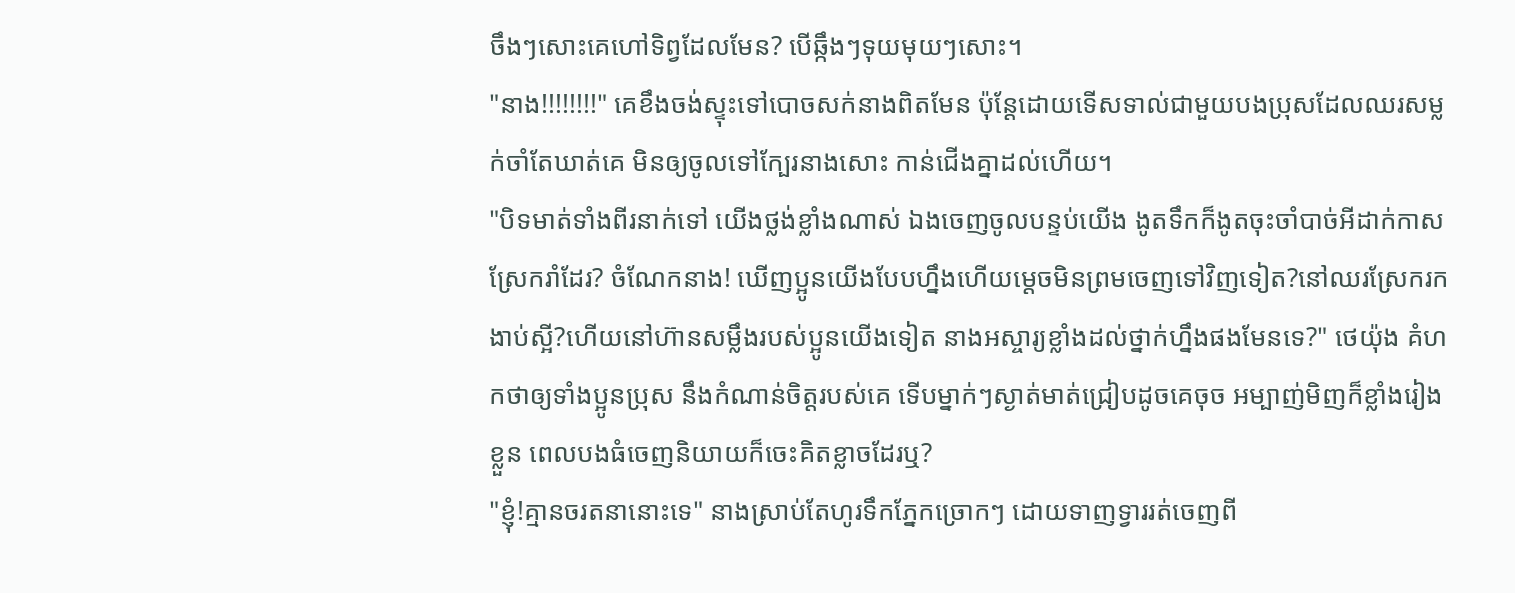ចឹងៗសោះគេហៅទិព្វដែលមែន? បើឆ្កឹងៗទុយមុយៗសោះ។
"នាង!!!!!!!!" គេខឹងចង់ស្ទុះទៅបោចសក់នាងពិតមែន ប៉ុន្តែដោយទើសទាល់ជាមួយបងប្រុសដែលឈរសម្លក់ចាំតែឃាត់គេ មិនឲ្យចូលទៅក្បែរនាងសោះ កាន់ជើងគ្នាដល់ហើយ។
"បិទមាត់ទាំងពីរនាក់ទៅ យើងថ្លង់ខ្លាំងណាស់ ឯងចេញចូលបន្ទប់យើង ងូតទឹកក៏ងូតចុះចាំបាច់អីដាក់កាសស្រែករាំដែរ? ចំណែកនាង! ឃើញប្អូនយើងបែបហ្នឹងហើយម្តេចមិនព្រមចេញទៅវិញទៀត?នៅឈរស្រែករកងាប់ស្អី?ហើយនៅហ៊ានសម្លឹងរបស់ប្អូនយើងទៀត នាងអស្ចារ្យខ្លាំងដល់ថ្នាក់ហ្នឹងផងមែនទេ?" ថេយ៉ុង គំហកថាឲ្យទាំងប្អូនប្រុស នឹងកំណាន់ចិត្តរបស់គេ ទើបម្នាក់ៗស្ងាត់មាត់ជ្រៀបដូចគេចុច អម្បាញ់មិញក៏ខ្លាំងរៀងខ្លួន ពេលបងធំចេញនិយាយក៏ចេះគិតខ្លាចដែរឬ?
"ខ្ញុំ!គ្មានចរតនានោះទេ" នាងស្រាប់តែហូរទឹកភ្នែកច្រោកៗ ដោយទាញទ្វាររត់ចេញពី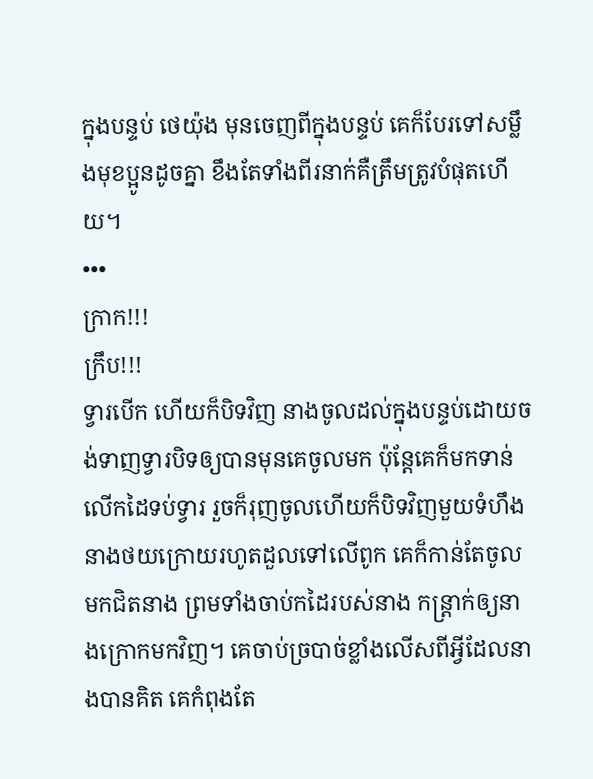ក្នុងបន្ទប់ ថេយ៉ុង មុនចេញពីក្នុងបន្ទប់ គេក៏បែរទៅសម្លឹងមុខប្អូនដូចគ្នា ខឹងតែទាំងពីរនាក់គឺត្រឹមត្រូវបំផុតហើយ។
•••
ក្រាក!!!
ក្រឹប!!!
ទ្វារបើក ហើយក៏បិទវិញ នាងចូលដល់ក្នុងបន្ទប់ដោយចង់ទាញទ្វារបិទឲ្យបានមុនគេចូលមក ប៉ុន្តែគេក៏មកទាន់ លើកដៃទប់ទ្វារ រួចក៏រុញចូលហើយក៏បិទវិញមួយទំហឹង នាងថយក្រោយរហូតដួលទៅលើពូក គេក៏កាន់តែចូលមកជិតនាង ព្រមទាំងចាប់កដៃរបស់នាង កន្រ្តាក់ឲ្យនាងក្រោកមកវិញ។ គេចាប់ច្របាច់ខ្លាំងលើសពីអ្វីដែលនាងបានគិត គេកំពុងតែ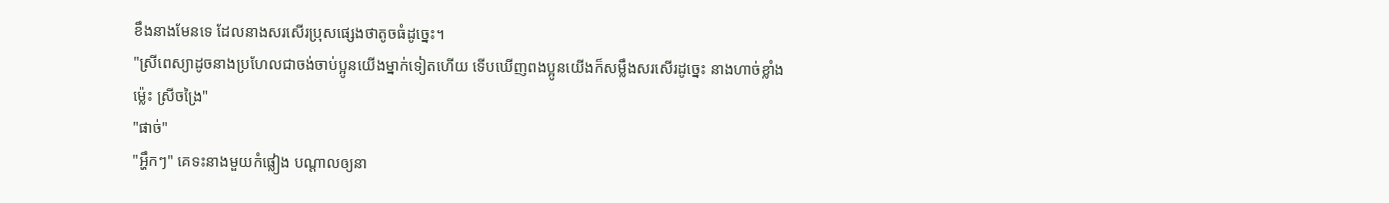ខឹងនាងមែនទេ ដែលនាងសរសើរប្រុសផ្សេងថាតូចធំដូច្នេះ។
"ស្រីពេស្យាដូចនាងប្រហែលជាចង់ចាប់ប្អូនយើងម្នាក់ទៀតហើយ ទើបឃើញពងប្អូនយើងក៏សម្លឹងសរសើរដូច្នេះ នាងហាច់ខ្លាំងម៉្លេះ ស្រីចង្រៃ"
"ផាច់"
"អ្ហឹកៗ" គេទះនាងមួយកំផ្លៀង បណ្តាលឲ្យនា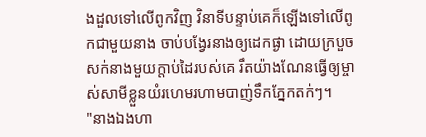ងដួលទៅលើពូកវិញ វិនាទីបន្ទាប់គេក៏ឡើងទៅលើពូកជាមួយនាង ចាប់បង្វែរនាងឲ្យដេកផ្ងា ដោយក្របួចសក់នាងមួយក្តាប់ដៃរបស់គេ រឹតយ៉ាងណែនធ្វើឲ្យម្ចាស់សាមីខ្លួនយំរហេមរហាមបាញ់ទឹកភ្នែកតក់ៗ។
"នាងឯងហា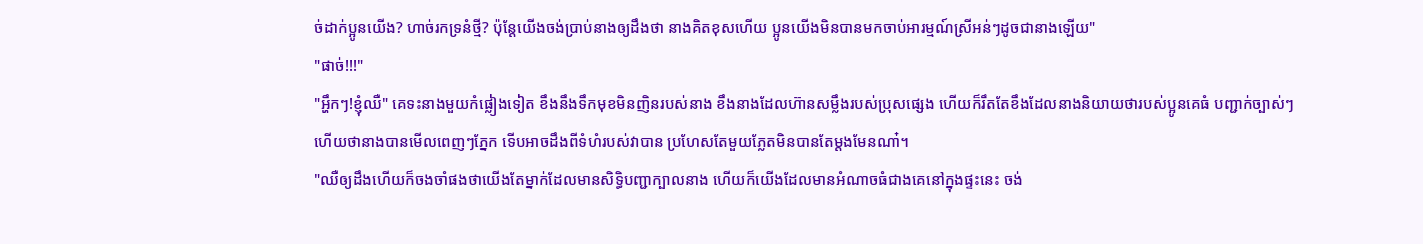ច់ដាក់ប្អូនយើង? ហាច់រកទ្រនំថ្មី? ប៉ុន្តែយើងចង់ប្រាប់នាងឲ្យដឹងថា នាងគិតខុសហើយ ប្អូនយើងមិនបានមកចាប់អារម្មណ៍ស្រីអន់ៗដូចជានាងឡើយ"
"ផាច់!!!"
"អ្ហឹកៗ!ខ្ញុំឈឺ" គេទះនាងមួយកំផ្លៀងទៀត ខឹងនឹងទឹកមុខមិនញិនរបស់នាង ខឹងនាងដែលហ៊ានសម្លឹងរបស់ប្រុសផ្សេង ហើយក៏រឹតតែខឹងដែលនាងនិយាយថារបស់ប្អូនគេធំ បញ្ជាក់ច្បាស់ៗហើយថានាងបានមើលពេញៗភ្នែក ទើបអាចដឹងពីទំហំរបស់វាបាន ប្រហែសតែមួយភ្លែតមិនបានតែម្តងមែនណា៎។
"ឈឺឲ្យដឹងហើយក៏ចងចាំផងថាយើងតែម្នាក់ដែលមានសិទ្ធិបញ្ជាក្បាលនាង ហើយក៏យើងដែលមានអំណាចធំជាងគេនៅក្នុងផ្ទះនេះ ចង់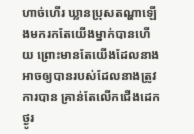ហាច់ហើរ ឃ្លានប្រុសតណ្ហាឡើងមករកតែយើងម្នាក់បានហើយ ព្រោះមានតែយើងដែលនាងអាចឲ្យបានរបស់ដែលនាងត្រូវការបាន គ្រាន់តែលើកជើងដេកថ្ងូរ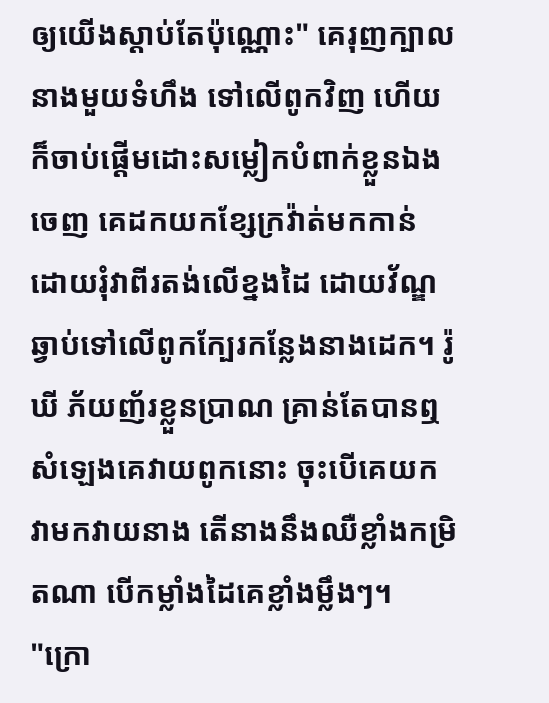ឲ្យយើងស្តាប់តែប៉ុណ្ណោះ" គេរុញក្បាលនាងមួយទំហឹង ទៅលើពូកវិញ ហើយក៏ចាប់ផ្តើមដោះសម្លៀកបំពាក់ខ្លួនឯងចេញ គេដកយកខ្សែក្រវ៉ាត់មកកាន់ ដោយរុំវាពីរតង់លើខ្នងដៃ ដោយវ័ណ្ឌឆ្វាប់ទៅលើពូកក្បែរកន្លែងនាងដេក។ រ៉ូឃី ភ័យញ័រខ្លួនប្រាណ គ្រាន់តែបានឮសំឡេងគេវាយពូកនោះ ចុះបើគេយកវាមកវាយនាង តើនាងនឹងឈឺខ្លាំងកម្រិតណា បើកម្លាំងដៃគេខ្លាំងម្លឹងៗ។
"ក្រោ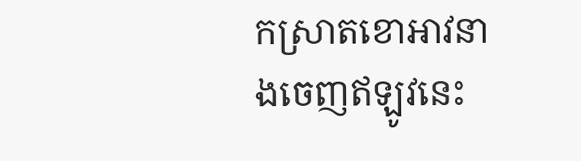កស្រាតខោអាវនាងចេញឥឡូវនេះ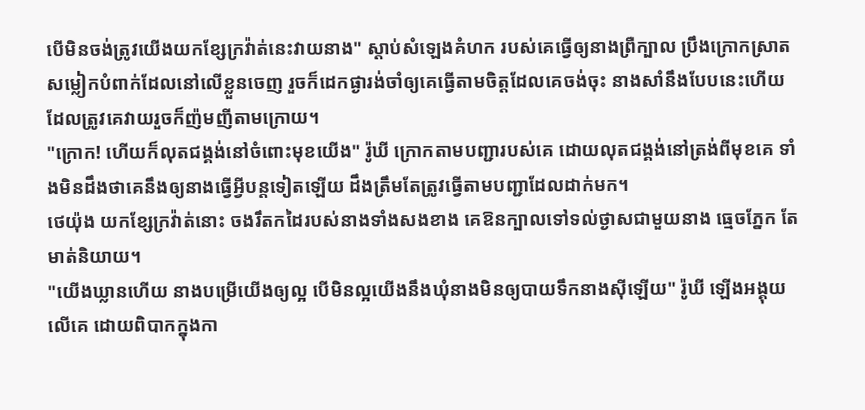បើមិនចង់ត្រូវយើងយកខ្សែក្រវ៉ាត់នេះវាយនាង" ស្តាប់សំឡេងគំហក របស់គេធ្វើឲ្យនាងព្រឺក្បាល ប្រឹងក្រោកស្រាតសម្លៀកបំពាក់ដែលនៅលើខ្លួនចេញ រួចក៏ដេកផ្ងារង់ចាំឲ្យគេធ្វើតាមចិត្តដែលគេចង់ចុះ នាងសាំនឹងបែបនេះហើយ ដែលត្រូវគេវាយរួចក៏ញ៉មញីតាមក្រោយ។
"ក្រោក! ហើយក៏លុតជង្គង់នៅចំពោះមុខយើង" រ៉ូឃី ក្រោកតាមបញ្ជារបស់គេ ដោយលុតជង្គង់នៅត្រង់ពីមុខគេ ទាំងមិនដឹងថាគេនឹងឲ្យនាងធ្វើអ្វីបន្តទៀតឡើយ ដឹងត្រឹមតែត្រូវធ្វើតាមបញ្ជាដែលដាក់មក។
ថេយ៉ុង យកខ្សែក្រវ៉ាត់នោះ ចងរឹតកដៃរបស់នាងទាំងសងខាង គេឱនក្បាលទៅទល់ថ្ងាសជាមួយនាង ធ្មេចភ្នែក តែមាត់និយាយ។
"យើងឃ្លានហើយ នាងបម្រើយើងឲ្យល្អ បើមិនល្អយើងនឹងឃុំនាងមិនឲ្យបាយទឹកនាងស៊ីឡើយ" រ៉ូឃី ឡើងអង្គុយលើគេ ដោយពិបាកក្នុងកា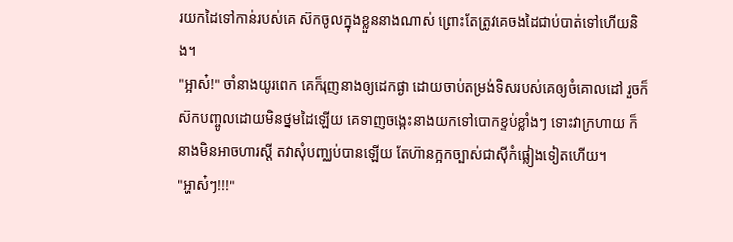រយកដៃទៅកាន់របស់គេ ស៊កចូលក្នុងខ្លួននាងណាស់ ព្រោះតែត្រូវគេចងដៃជាប់បាត់ទៅហើយនិង។
"អ្អាស៎!" ចាំនាងយូរពេក គេក៏រុញនាងឲ្យដេកផ្ងា ដោយចាប់តម្រង់ទិសរបស់គេឲ្យចំគោលដៅ រួចក៏ស៊កបញ្ចូលដោយមិនថ្នមដៃឡើយ គេទាញចង្កេះនាងយកទៅបោកខ្ទប់ខ្លាំងៗ ទោះវាក្រហាយ ក៏នាងមិនអាចហារស្តី តវាសុំបញ្ឈប់បានឡើយ តែហ៊ានក្អកច្បាស់ជាស៊ីកំផ្លៀងទៀតហើយ។
"អ្ហាស៎ៗ!!!"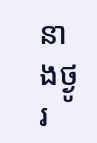នាងថ្ងូរ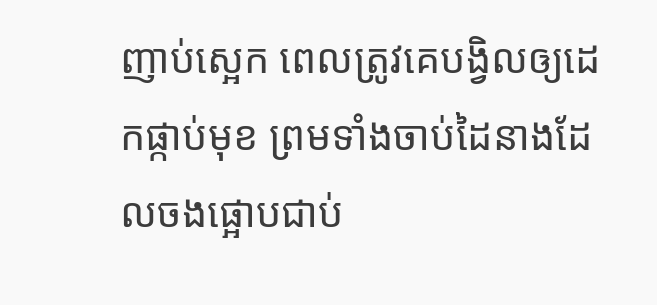ញាប់ស្អេក ពេលត្រូវគេបង្វិលឲ្យដេកផ្កាប់មុខ ព្រមទាំងចាប់ដៃនាងដែលចងផ្អោបជាប់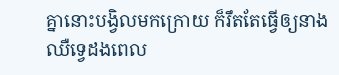គ្នានោះបង្វិលមកក្រោយ ក៏រឹតតែធ្វើឲ្យនាងឈឺទ្វេដងពេល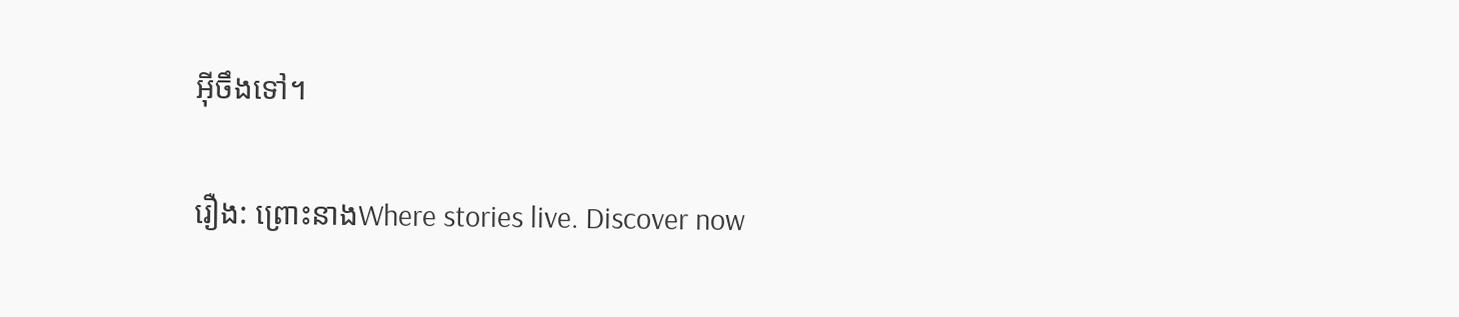អ៊ីចឹងទៅ។

រឿង: ព្រោះនាងWhere stories live. Discover now